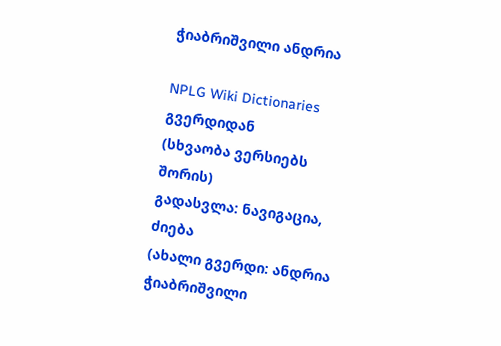ჭიაბრიშვილი ანდრია

NPLG Wiki Dictionaries გვერდიდან
(სხვაობა ვერსიებს შორის)
გადასვლა: ნავიგაცია, ძიება
(ახალი გვერდი: ანდრია ჭიაბრიშვილი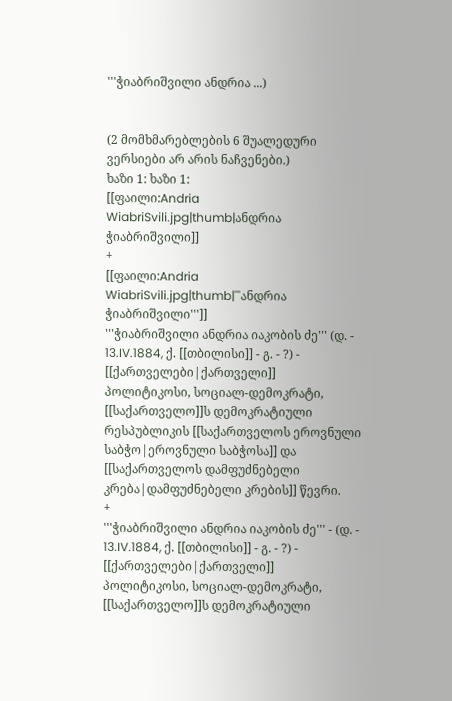'''ჭიაბრიშვილი ანდრია ...)


(2 მომხმარებლების 6 შუალედური ვერსიები არ არის ნაჩვენები.)
ხაზი 1: ხაზი 1:
[[ფაილი:Andria WiabriSvili.jpg|thumb|ანდრია ჭიაბრიშვილი]]
+
[[ფაილი:Andria WiabriSvili.jpg|thumb|'''ანდრია ჭიაბრიშვილი''']]
'''ჭიაბრიშვილი ანდრია იაკობის ძე''' (დ. - 13.IV.1884, ქ. [[თბილისი]] - გ. - ?) - [[ქართველები|ქართველი]] პოლიტიკოსი, სოციალ-დემოკრატი, [[საქართველო]]ს დემოკრატიული რესპუბლიკის [[საქართველოს ეროვნული საბჭო|ეროვნული საბჭოსა]] და [[საქართველოს დამფუძნებელი კრება|დამფუძნებელი კრების]] წევრი.
+
'''ჭიაბრიშვილი ანდრია იაკობის ძე''' - (დ. - 13.IV.1884, ქ. [[თბილისი]] - გ. - ?) - [[ქართველები|ქართველი]] პოლიტიკოსი, სოციალ-დემოკრატი, [[საქართველო]]ს დემოკრატიული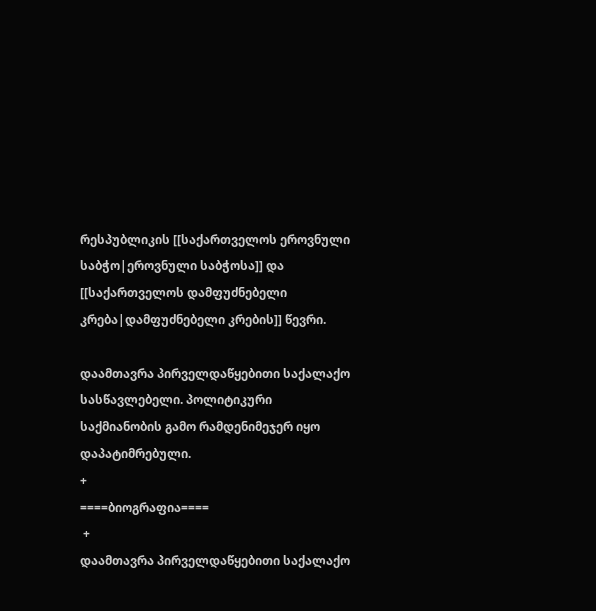რესპუბლიკის [[საქართველოს ეროვნული საბჭო|ეროვნული საბჭოსა]] და [[საქართველოს დამფუძნებელი კრება|დამფუძნებელი კრების]] წევრი.

დაამთავრა პირველდაწყებითი საქალაქო სასწავლებელი. პოლიტიკური საქმიანობის გამო რამდენიმეჯერ იყო დაპატიმრებული.
+
====ბიოგრაფია====
 +
დაამთავრა პირველდაწყებითი საქალაქო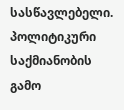სასწავლებელი. პოლიტიკური საქმიანობის გამო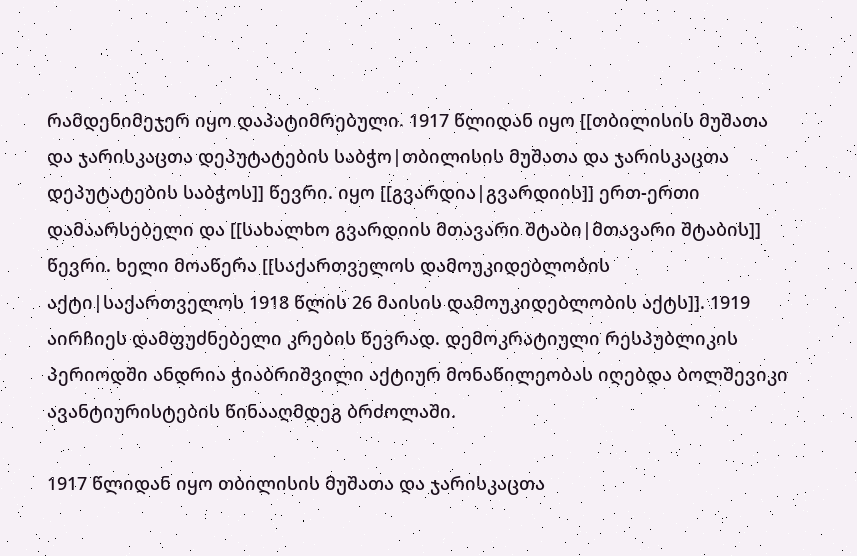რამდენიმეჯერ იყო დაპატიმრებული. 1917 წლიდან იყო [[თბილისის მუშათა და ჯარისკაცთა დეპუტატების საბჭო|თბილისის მუშათა და ჯარისკაცთა დეპუტატების საბჭოს]] წევრი. იყო [[გვარდია|გვარდიის]] ერთ-ერთი დამაარსებელი და [[სახალხო გვარდიის მთავარი შტაბი|მთავარი შტაბის]] წევრი. ხელი მოაწერა [[საქართველოს დამოუკიდებლობის აქტი|საქართველოს 1918 წლის 26 მაისის დამოუკიდებლობის აქტს]]. 1919 აირჩიეს დამფუძნებელი კრების წევრად. დემოკრატიული რესპუბლიკის პერიოდში ანდრია ჭიაბრიშვილი აქტიურ მონაწილეობას იღებდა ბოლშევიკი ავანტიურისტების წინააღმდეგ ბრძოლაში.

1917 წლიდან იყო თბილისის მუშათა და ჯარისკაცთა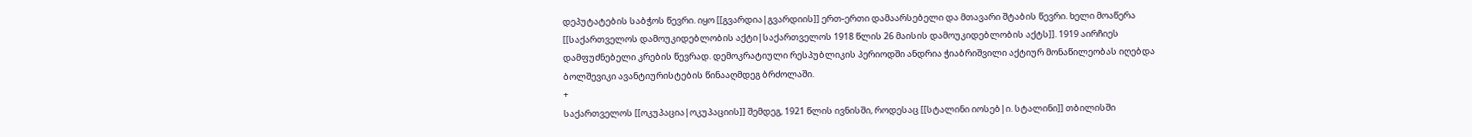დეპუტატების საბჭოს წევრი. იყო [[გვარდია|გვარდიის]] ერთ-ერთი დამაარსებელი და მთავარი შტაბის წევრი. ხელი მოაწერა [[საქართველოს დამოუკიდებლობის აქტი|საქართველოს 1918 წლის 26 მაისის დამოუკიდებლობის აქტს]]. 1919 აირჩიეს დამფუძნებელი კრების წევრად. დემოკრატიული რესპუბლიკის პერიოდში ანდრია ჭიაბრიშვილი აქტიურ მონაწილეობას იღებდა ბოლშევიკი ავანტიურისტების წინააღმდეგ ბრძოლაში.
+
საქართველოს [[ოკუპაცია|ოკუპაციის]] შემდეგ, 1921 წლის ივნისში, როდესაც [[სტალინი იოსებ|ი. სტალინი]] თბილისში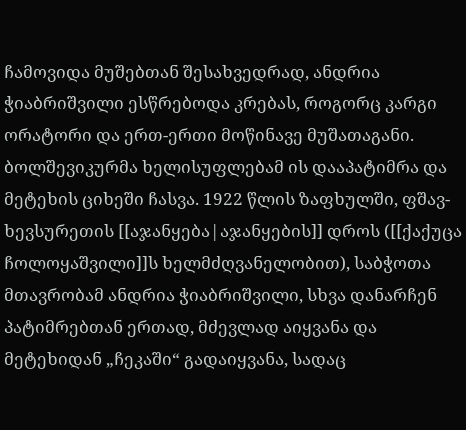ჩამოვიდა მუშებთან შესახვედრად, ანდრია ჭიაბრიშვილი ესწრებოდა კრებას, როგორც კარგი ორატორი და ერთ-ერთი მოწინავე მუშათაგანი. ბოლშევიკურმა ხელისუფლებამ ის დააპატიმრა და მეტეხის ციხეში ჩასვა. 1922 წლის ზაფხულში, ფშავ-ხევსურეთის [[აჯანყება|აჯანყების]] დროს ([[ქაქუცა ჩოლოყაშვილი]]ს ხელმძღვანელობით), საბჭოთა მთავრობამ ანდრია ჭიაბრიშვილი, სხვა დანარჩენ პატიმრებთან ერთად, მძევლად აიყვანა და მეტეხიდან „ჩეკაში“ გადაიყვანა, სადაც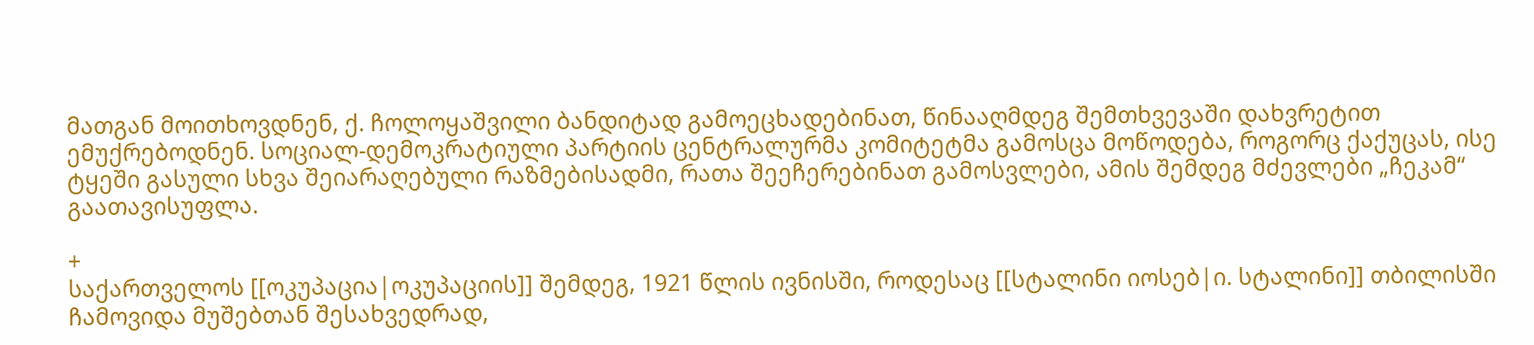მათგან მოითხოვდნენ, ქ. ჩოლოყაშვილი ბანდიტად გამოეცხადებინათ, წინააღმდეგ შემთხვევაში დახვრეტით ემუქრებოდნენ. სოციალ-დემოკრატიული პარტიის ცენტრალურმა კომიტეტმა გამოსცა მოწოდება, როგორც ქაქუცას, ისე ტყეში გასული სხვა შეიარაღებული რაზმებისადმი, რათა შეეჩერებინათ გამოსვლები, ამის შემდეგ მძევლები „ჩეკამ“ გაათავისუფლა.

+
საქართველოს [[ოკუპაცია|ოკუპაციის]] შემდეგ, 1921 წლის ივნისში, როდესაც [[სტალინი იოსებ|ი. სტალინი]] თბილისში ჩამოვიდა მუშებთან შესახვედრად,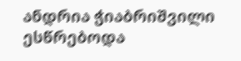ანდრია ჭიაბრიშვილი ესწრებოდა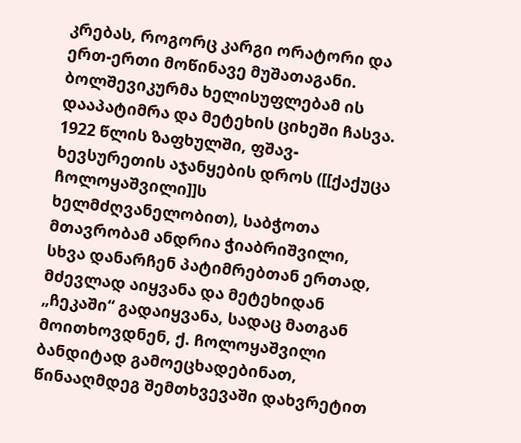კრებას, როგორც კარგი ორატორი და ერთ-ერთი მოწინავე მუშათაგანი. ბოლშევიკურმა ხელისუფლებამ ის დააპატიმრა და მეტეხის ციხეში ჩასვა. 1922 წლის ზაფხულში, ფშავ-ხევსურეთის აჯანყების დროს ([[ქაქუცა ჩოლოყაშვილი]]ს ხელმძღვანელობით), საბჭოთა მთავრობამ ანდრია ჭიაბრიშვილი, სხვა დანარჩენ პატიმრებთან ერთად, მძევლად აიყვანა და მეტეხიდან „ჩეკაში“ გადაიყვანა, სადაც მათგან მოითხოვდნენ, ქ. ჩოლოყაშვილი ბანდიტად გამოეცხადებინათ, წინააღმდეგ შემთხვევაში დახვრეტით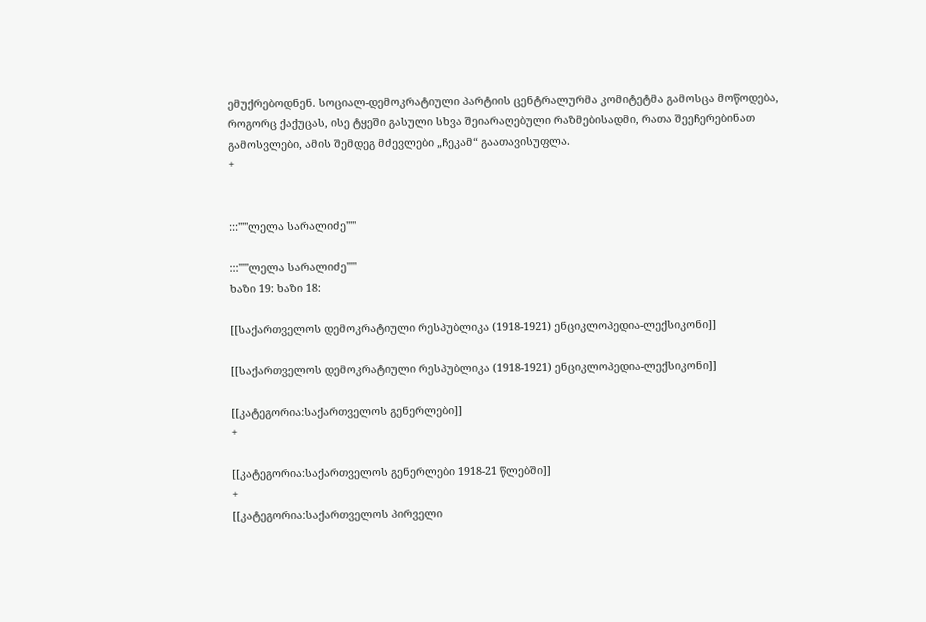ემუქრებოდნენ. სოციალ-დემოკრატიული პარტიის ცენტრალურმა კომიტეტმა გამოსცა მოწოდება, როგორც ქაქუცას, ისე ტყეში გასული სხვა შეიარაღებული რაზმებისადმი, რათა შეეჩერებინათ გამოსვლები, ამის შემდეგ მძევლები „ჩეკამ“ გაათავისუფლა.
+


:::'''''ლელა სარალიძე'''''

:::'''''ლელა სარალიძე'''''
ხაზი 19: ხაზი 18:

[[საქართველოს დემოკრატიული რესპუბლიკა (1918-1921) ენციკლოპედია-ლექსიკონი]]

[[საქართველოს დემოკრატიული რესპუბლიკა (1918-1921) ენციკლოპედია-ლექსიკონი]]

[[კატეგორია:საქართველოს გენერლები]]
+

[[კატეგორია:საქართველოს გენერლები 1918-21 წლებში]]
+
[[კატეგორია:საქართველოს პირველი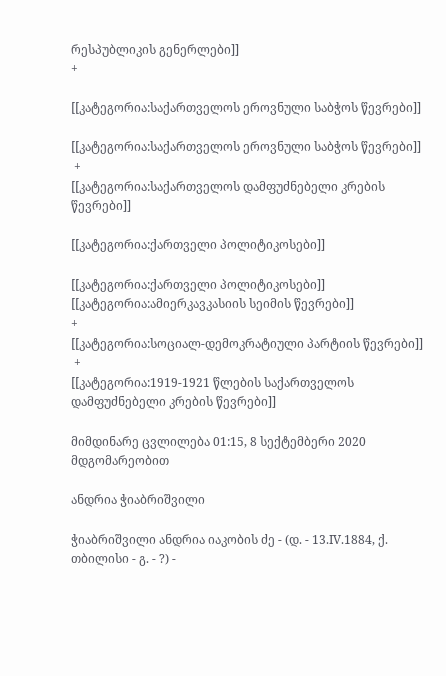რესპუბლიკის გენერლები]]
+

[[კატეგორია:საქართველოს ეროვნული საბჭოს წევრები]]

[[კატეგორია:საქართველოს ეროვნული საბჭოს წევრები]]
 +
[[კატეგორია:საქართველოს დამფუძნებელი კრების წევრები]]

[[კატეგორია:ქართველი პოლიტიკოსები]]

[[კატეგორია:ქართველი პოლიტიკოსები]]
[[კატეგორია:ამიერკავკასიის სეიმის წევრები]]
+
[[კატეგორია:სოციალ-დემოკრატიული პარტიის წევრები]]
 +
[[კატეგორია:1919-1921 წლების საქართველოს დამფუძნებელი კრების წევრები]]

მიმდინარე ცვლილება 01:15, 8 სექტემბერი 2020 მდგომარეობით

ანდრია ჭიაბრიშვილი

ჭიაბრიშვილი ანდრია იაკობის ძე - (დ. - 13.IV.1884, ქ. თბილისი - გ. - ?) -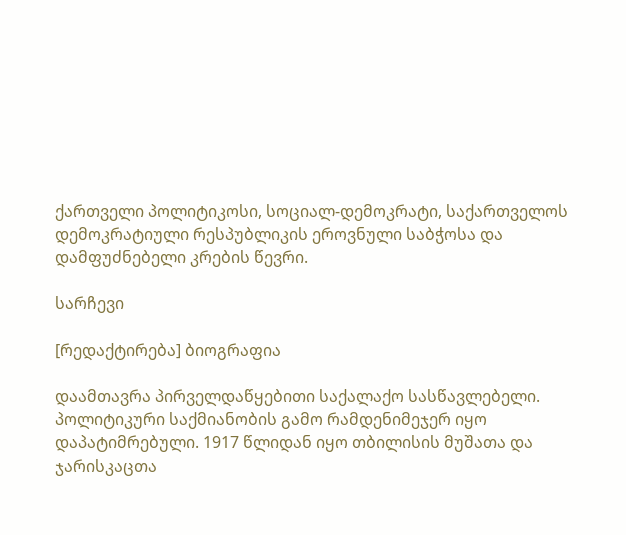ქართველი პოლიტიკოსი, სოციალ-დემოკრატი, საქართველოს დემოკრატიული რესპუბლიკის ეროვნული საბჭოსა და დამფუძნებელი კრების წევრი.

სარჩევი

[რედაქტირება] ბიოგრაფია

დაამთავრა პირველდაწყებითი საქალაქო სასწავლებელი. პოლიტიკური საქმიანობის გამო რამდენიმეჯერ იყო დაპატიმრებული. 1917 წლიდან იყო თბილისის მუშათა და ჯარისკაცთა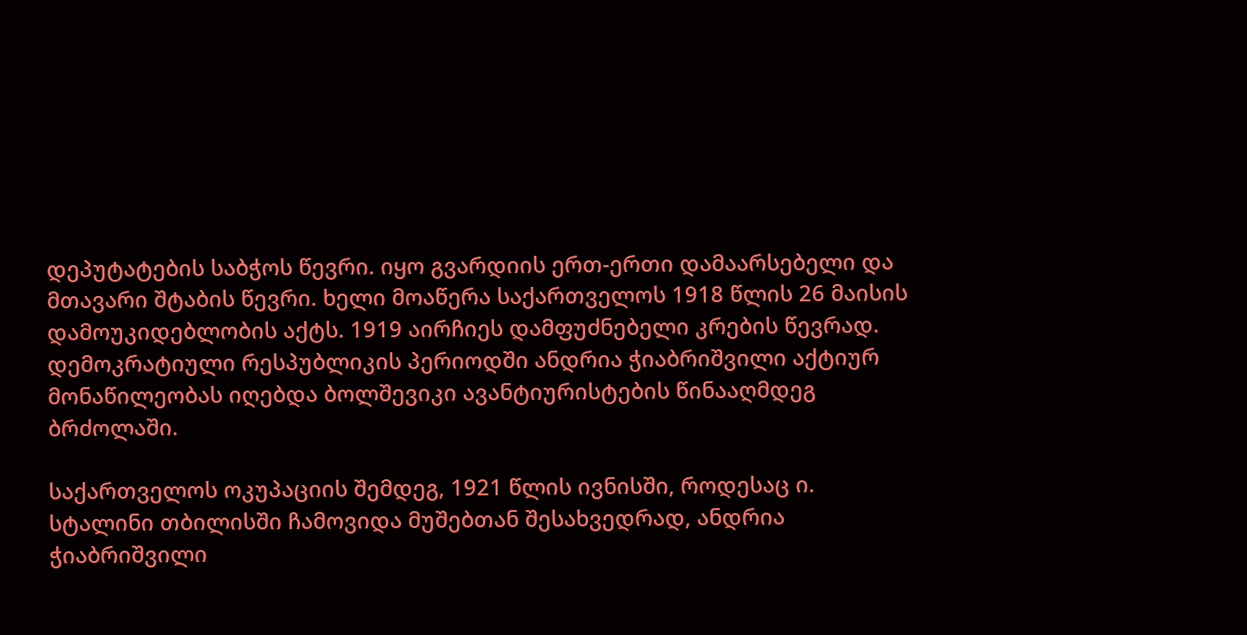დეპუტატების საბჭოს წევრი. იყო გვარდიის ერთ-ერთი დამაარსებელი და მთავარი შტაბის წევრი. ხელი მოაწერა საქართველოს 1918 წლის 26 მაისის დამოუკიდებლობის აქტს. 1919 აირჩიეს დამფუძნებელი კრების წევრად. დემოკრატიული რესპუბლიკის პერიოდში ანდრია ჭიაბრიშვილი აქტიურ მონაწილეობას იღებდა ბოლშევიკი ავანტიურისტების წინააღმდეგ ბრძოლაში.

საქართველოს ოკუპაციის შემდეგ, 1921 წლის ივნისში, როდესაც ი. სტალინი თბილისში ჩამოვიდა მუშებთან შესახვედრად, ანდრია ჭიაბრიშვილი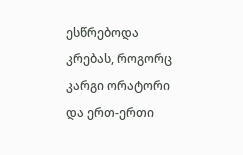ესწრებოდა კრებას, როგორც კარგი ორატორი და ერთ-ერთი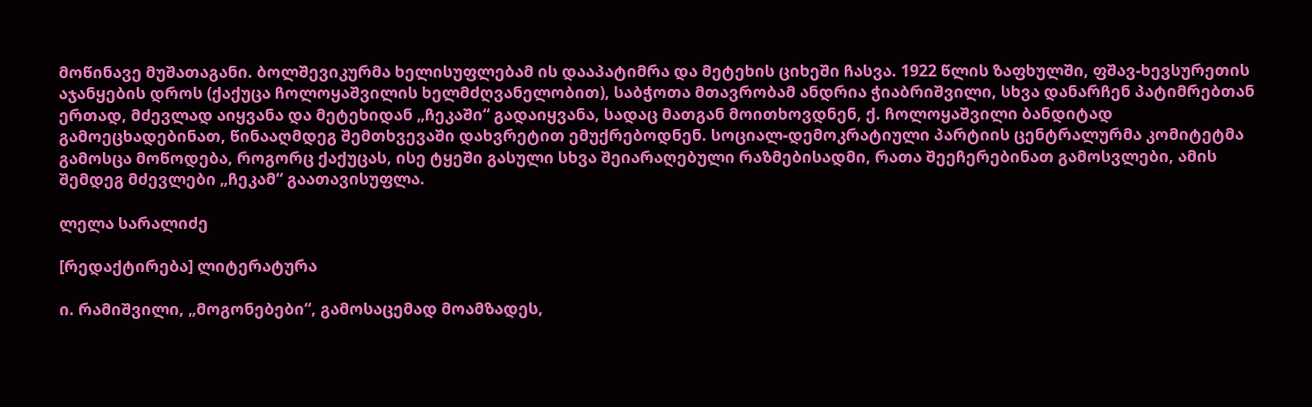მოწინავე მუშათაგანი. ბოლშევიკურმა ხელისუფლებამ ის დააპატიმრა და მეტეხის ციხეში ჩასვა. 1922 წლის ზაფხულში, ფშავ-ხევსურეთის აჯანყების დროს (ქაქუცა ჩოლოყაშვილის ხელმძღვანელობით), საბჭოთა მთავრობამ ანდრია ჭიაბრიშვილი, სხვა დანარჩენ პატიმრებთან ერთად, მძევლად აიყვანა და მეტეხიდან „ჩეკაში“ გადაიყვანა, სადაც მათგან მოითხოვდნენ, ქ. ჩოლოყაშვილი ბანდიტად გამოეცხადებინათ, წინააღმდეგ შემთხვევაში დახვრეტით ემუქრებოდნენ. სოციალ-დემოკრატიული პარტიის ცენტრალურმა კომიტეტმა გამოსცა მოწოდება, როგორც ქაქუცას, ისე ტყეში გასული სხვა შეიარაღებული რაზმებისადმი, რათა შეეჩერებინათ გამოსვლები, ამის შემდეგ მძევლები „ჩეკამ“ გაათავისუფლა.

ლელა სარალიძე

[რედაქტირება] ლიტერატურა

ი. რამიშვილი, „მოგონებები“, გამოსაცემად მოამზადეს,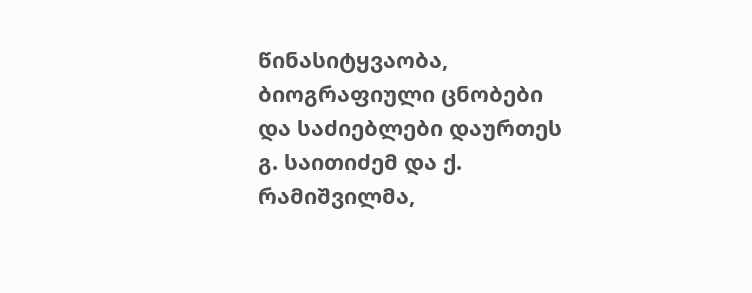წინასიტყვაობა, ბიოგრაფიული ცნობები და საძიებლები დაურთეს გ. საითიძემ და ქ. რამიშვილმა,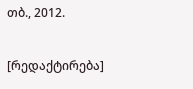თბ., 2012.

[რედაქტირება]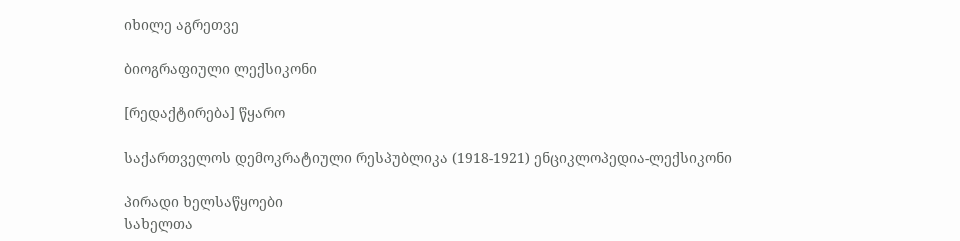იხილე აგრეთვე

ბიოგრაფიული ლექსიკონი

[რედაქტირება] წყარო

საქართველოს დემოკრატიული რესპუბლიკა (1918-1921) ენციკლოპედია-ლექსიკონი

პირადი ხელსაწყოები
სახელთა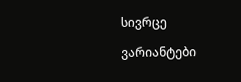სივრცე

ვარიანტები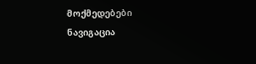მოქმედებები
ნავიგაცია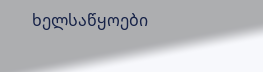ხელსაწყოები